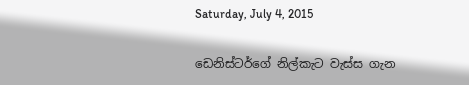Saturday, July 4, 2015

ඩෙනිස්ටර්ගේ නිල්කැට වැස්ස ගැන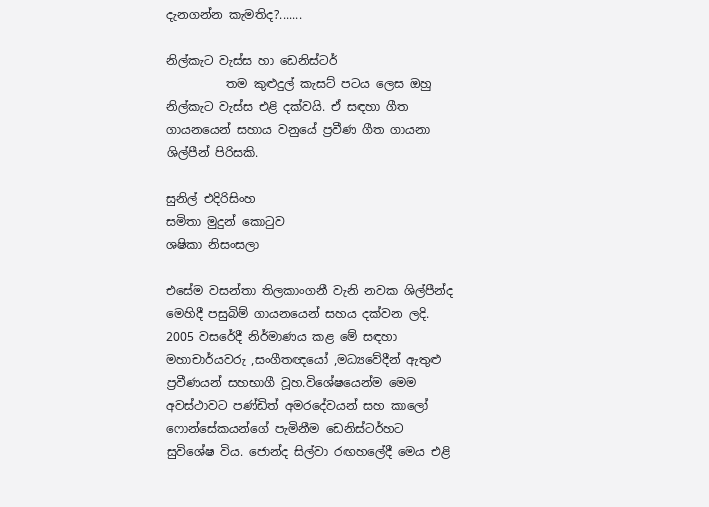දැනගන්න කැමතිද?.......

නිල්කැට වැස්ස හා ඩෙනිස්ටර්
          තම කුළුදුල් කැසට් පටය ලෙස ඔහු නිල්කැට වැස්ස එළි දක්වයි. ඒ සඳහා ගීත ගායනයෙන් සහාය වනුයේ ප්‍රවීණ ගීත ගායනා ශිල්පීන් පිරිසකි.

සුනිල් එදිරිසිංහ
සමිතා මුදුන් කොටුව
ශෂිකා නිසංසලා

එසේම වසන්තා තිලකාංගනී වැනි නවක ශිල්පීන්ද  මෙහිදී පසුබිම් ගායනයෙන් සහය දක්වන ලදි. 2005 වසරේදී නිර්මාණය කළ මේ සඳහා මහාචාර්යවරු ,සංගීතඥයෝ ,මධ්‍යවේදීන් ඇතුළු ප්‍රවීණයන් සහභාගී වූහ.විශේෂයෙන්ම මෙම අවස්ථාවට පණ්ඩිත් අමරදේවයන් සහ කාලෝ ෆොන්සේකයන්ගේ පැමිනීම ඩෙනිස්ටර්හට සුවිශේෂ විය. ජොන්ද සිල්වා රඟහලේදී මෙය එළි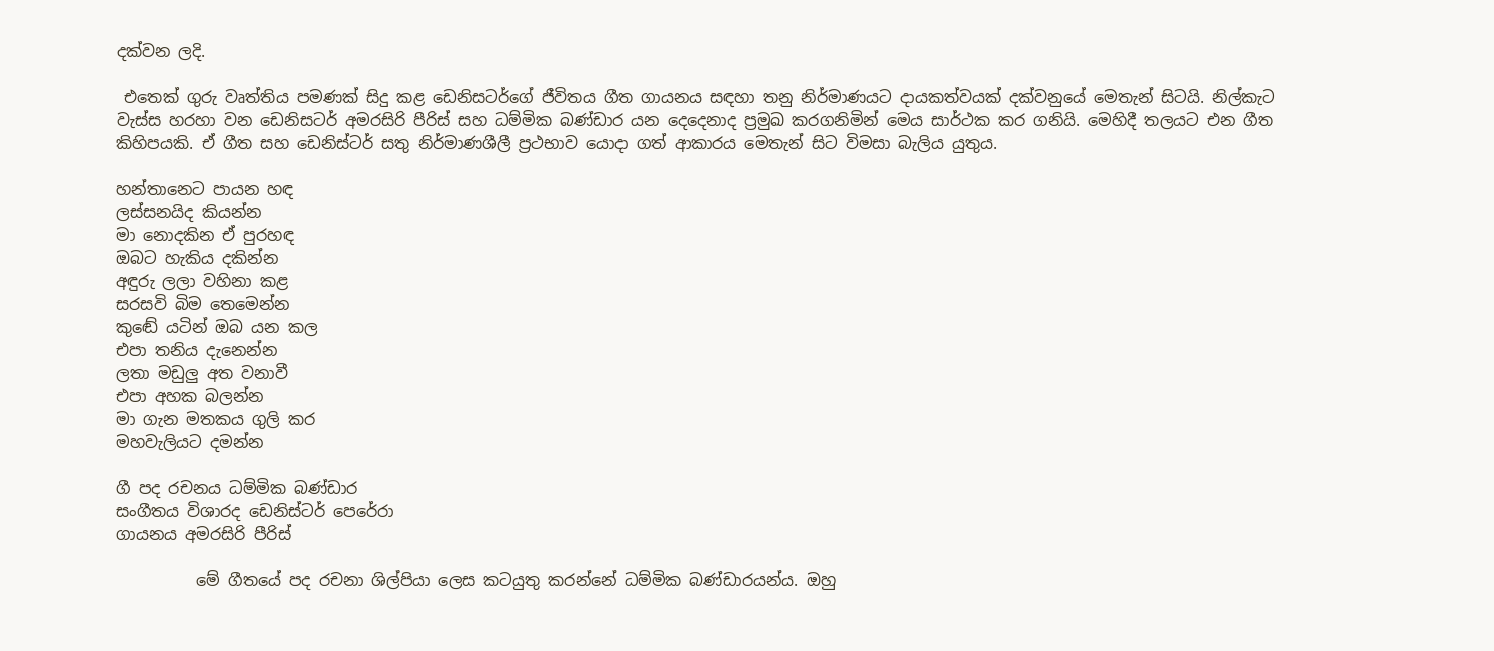දක්වන ලදි.

 එතෙක් ගුරු වෘත්තිය පමණක් සිදු කළ ඩෙනිසටර්ගේ ජීවිතය ගීත ගායනය සඳහා තනු නිර්මාණයට දායකත්වයක් දක්වනුයේ මෙතැන් සිටයි. නිල්කැට වැස්ස හරහා වන ඩෙනිසටර් අමරසිරි පීරිස් සහ ධම්මික බණ්ඩාර යන දෙදෙනාද ප්‍රමුඛ කරගනිමින් මෙය සාර්ථක කර ගනියි. මෙහිදී තලයට එන ගීත කිහිපයකි. ඒ ගීත සහ ඩෙනිස්ටර් සතු නිර්මාණශීලී ප්‍රථභාව යොදා ගත් ආකාරය මෙතැන් සිට විමසා බැලිය යුතුය.

හන්තානෙට පායන හඳ
ලස්සනයිද කියන්න
මා නොදකින ඒ පුරහඳ
ඔබට හැකිය දකින්න
අඳුරු ලලා වහිනා කළ
සරසවි බිම තෙමෙන්න
කුඬේ යටින් ඔබ යන කල
එපා තනිය දැනෙන්න
ලතා මඩුලු අත වනාවී
එපා අහක බලන්න
මා ගැන මතකය ගුලි කර
මහවැලියට දමන්න

ගී පද රචනය ධම්මික බණ්ඩාර
සංගීතය විශාරද ඩෙනිස්ටර් පෙරේරා
ගායනය අමරසිරි පීරිස්

          මේ ගීතයේ පද රචනා ශිල්පියා ලෙස කටයුතු කරන්නේ ධම්මික බණ්ඩාරයන්ය. ඔහු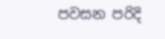පවසන පරිදි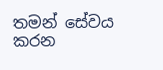තමන් සේවය කරන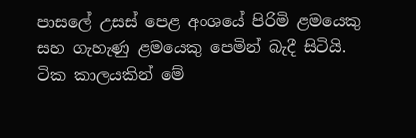පාසලේ උසස් පෙළ අංශයේ පිරිමි ළමයෙකු සහ ගැහැණු ළමයෙකු පෙමින් බැදී සිටියි. ටික කාලයකින් මේ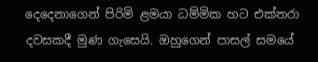දෙදෙනාගෙන් පිරිමි ළමයා ධම්මික හට එක්තරා දවසකදී මුණ ගැසෙයි. ඔහුගෙන් පාසල් සමයේ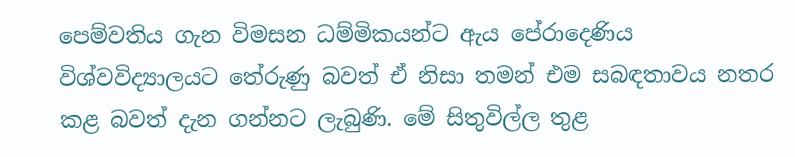පෙම්වතිය ගැන විමසන ධම්මිකයන්ට ඇය පේරාදෙණිය විශ්වවිද්‍යාලයට තේරුණු බවත් ඒ නිසා තමන් එම සබඳතාවය නතර කළ බවත් දැන ගන්නට ලැබුණි. මේ සිතුවිල්ල තුළ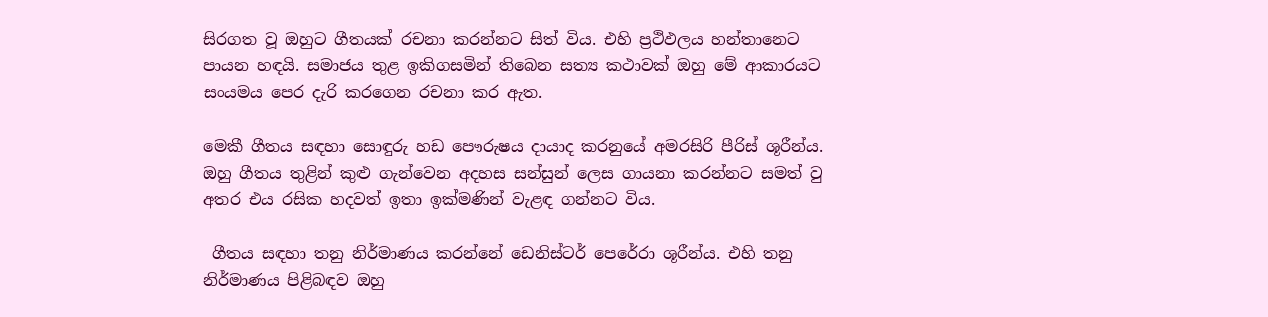සිරගත වූ ඔහුට ගීතයක් රචනා කරන්නට සිත් විය. එහි ප්‍රථිඵලය හන්තානෙට පායන හඳයි. සමාජය තුළ ඉකිගසමින් තිබෙන සත්‍ය කථාවක් ඔහු මේ ආකාරයට සංයමය පෙර දැරි කරගෙන රචනා කර ඇත.

මෙකී ගීතය සඳහා සොඳුරු හඩ පෞරුෂය දායාද කරනුයේ අමරසිරි පීරිස් ශූරීන්ය. ඔහු ගීතය තුළින් කුළු ගැන්වෙන අදහස සන්සුන් ලෙස ගායනා කරන්නට සමත් වු අතර එය රසික හදවත් ඉතා ඉක්මණින් වැළඳ ගන්නට විය.

 ගීතය සඳහා තනු නිර්මාණය කරන්නේ ඩෙනිස්ටර් පෙරේරා ශූරීන්ය. එහි තනු නිර්මාණය පිළිබඳව ඔහු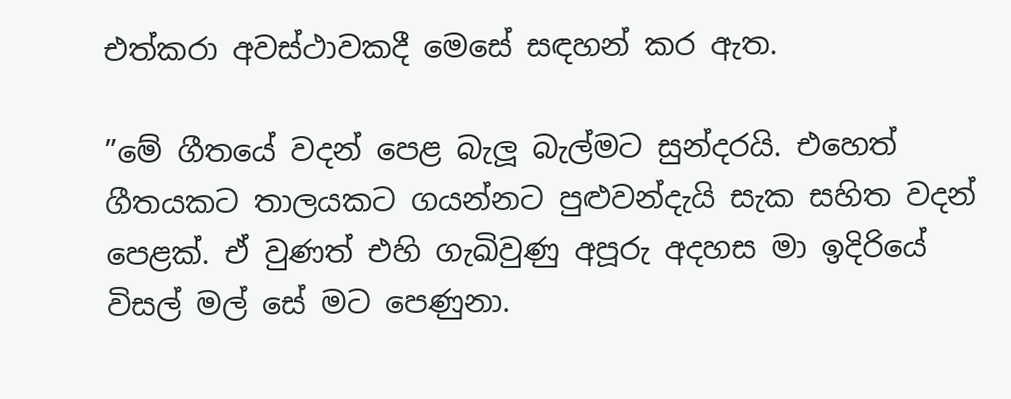එත්කරා අවස්ථාවකදී මෙසේ සඳහන් කර ඇත.

”මේ ගීතයේ වදන් පෙළ බැලූ බැල්මට සුන්දරයි. එහෙත් ගීතයකට තාලයකට ගයන්නට පුළුවන්දැයි සැක සහිත වදන් පෙළක්. ඒ වුණත් එහි ගැඛිවුණු අපූරු අදහස මා ඉදිරියේ විසල් මල් සේ මට පෙණුනා.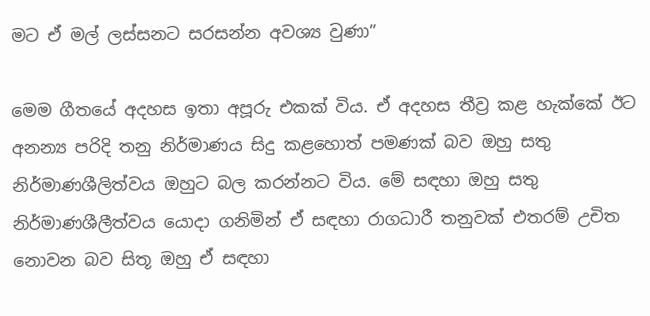මට ඒ මල් ලස්සනට සරසන්න අවශ්‍ය වුණා”

මෙම ගීතයේ අදහස ඉතා අපූරු එකක් විය. ඒ අදහස තීව්‍ර කළ හැක්කේ ඊට අනන්‍ය පරිදි තනු නිර්මාණය සිදු කළහොත් පමණක් බව ඔහු සතු නිර්මාණශීලිත්වය ඔහුට බල කරන්නට විය. මේ සඳහා ඔහු සතු නිර්මාණශීලීත්වය යොදා ගනිමින් ඒ සඳහා රාගධාරී තනුවක් එතරම් උචිත නොවන බව සිතූ ඔහු ඒ සඳහා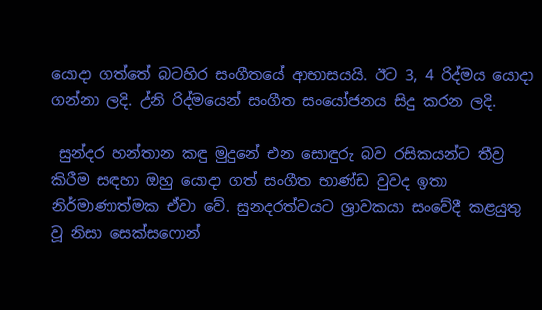යොදා ගත්තේ බටහිර සංගීතයේ ආභාසයයි. ඊට 3, 4 රිද්මය යොදා ගන්නා ලදි. උ්නි රිද්මයෙන් සංගීත සංයෝජනය සිදු කරන ලදි.

 සුන්දර හන්තාන කඳු මුදුනේ එන සොඳුරු බව රසිකයන්ට තීව්‍ර කිරීම සඳහා ඔහු යොදා ගත් සංගීත භාණ්ඩ වුවද ඉතා නිර්මාණාත්මක ඒවා වේ. සුනදරත්වයට ශ්‍රාවකයා සංවේදී කළයුතු වූ නිසා සෙක්සෆොන්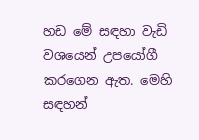හඩ මේ සඳහා වැඩි වශයෙන් උපයෝගී කරගෙන ඇත. මෙහි සඳහන්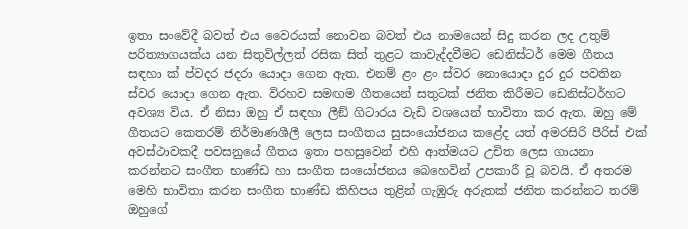ඉතා සංවේදී බවත් එය වෛරයක් නොවන බවත් එය නාමයෙන් සිදු කරන ලද උතුම් පරිත්‍යාගයක්ය යන සිතුවිල්ලත් රසික සිත් තුළට කාවැද්දවීමට ඩෙනිස්ටර් මෙම ගීතය සඳහා ක්‍ ප්වදර ජදරා යොදා ගෙන ඇත. එනම් ළං ළං ස්වර නොයොදා දුර දුර පවතින ස්වර යොදා ගෙන ඇත. විරහව සමඟම ගීතයෙන් සතුටක් ජනිත කිරීමට ඩෙනිස්ටර්හට අවශ්‍ය විය. ඒ නිසා ඔහු ඒ සඳහා ලීඞ් ගිටාරය වැඩි වශයෙන් භාවිතා කර ඇත. ඔහු මේ ගීතයට කෙතරම් නිර්මාණශීලී ලෙස සංගීතය සුසංයෝජනය කළේද යත් අමරසිරි පීරිස් එක් අවස්ථාවකදී පවසනුයේ ගීතය ඉතා පහසුවෙන් එහි ආත්මයට උචිත ලෙස ගායනා කරන්නට සංගීත භාණ්ඩ හා සංගීත සංයෝජනය බෙහෙවින් උපකාරී වූ බවයි. ඒ අතරම මෙහි භාවිතා කරන සංගීත භාණ්ඩ කිහිපය තුළින් ගැඹුරු අරුතක් ජනිත කරන්නට තරම් ඔහුගේ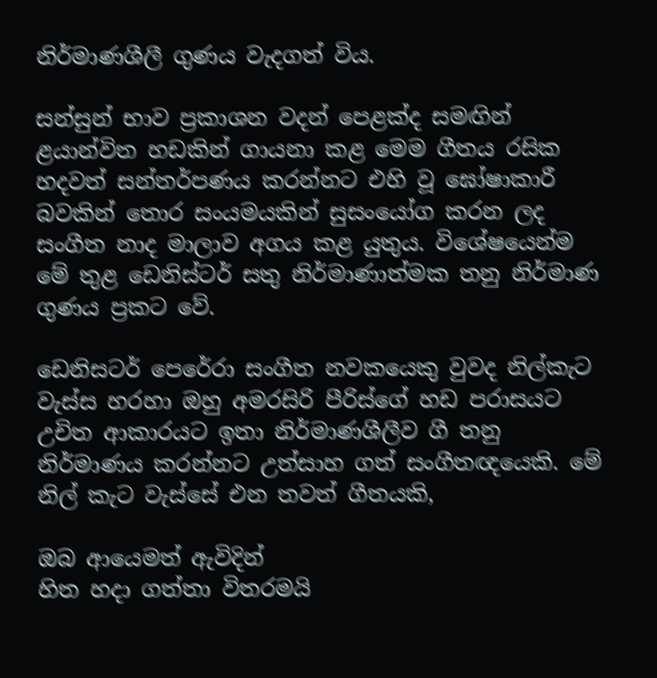නිර්මාණශීලී ගුණය වැදගත් විය.

සන්සුන් භාව ප්‍රකාශන වදන් පෙළක්ද සමඟින් ළයාන්විත හඩකින් ගායනා කළ මෙම ගීතය රසික හදවත් සන්තර්පණය කරන්නට එහි වූ ඝෝෂාකාරී බවකින් තොර සංයමයකින් සුසංයෝග කරන ලද සංගීත නාද මාලාව අගය කළ යුතුය. විශේෂයෙන්ම මේ තුළ ඩෙනිස්ටර් සතු නිර්මාණාත්මක තනු නිර්මාණ ගුණය ප්‍රකට වේ.

ඩෙනිසටර් පෙරේරා සංගීත නවකයෙකු වුවද නිල්කැට වැස්ස හරහා ඔහු අමරසිරි පීරිස්ගේ හඩ පරාසයට උචිත ආකාරයට ඉතා නිර්මාණශීලීව ගී තනු නිර්මාණය කරන්නට උත්සාහ ගත් සංගීතඥයෙකි. මේ නිල් කැට වැස්සේ එන තවත් ගීතයකි,

ඔබ ආයෙමත් ඇවිදින්
හිත හදා ගත්තා විතරමයි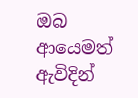ඔබ ආයෙමත් ඇවිදින්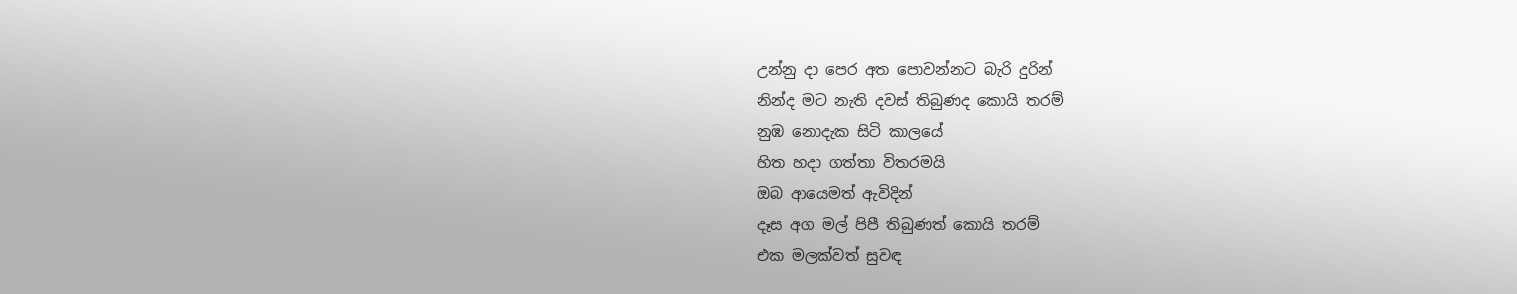උන්නු දා පෙර අත පොවන්නට බැරි දුරින්
නින්ද මට නැති දවස් තිබුණද කොයි තරම්
නුඹ නොදැක සිටි කාලයේ
හිත හදා ගත්තා විතරමයි
ඔබ ආයෙමත් ඇවිදින්
දෑස අග මල් පිපී තිබුණත් කොයි තරම්
එක මලක්වත් සුවඳ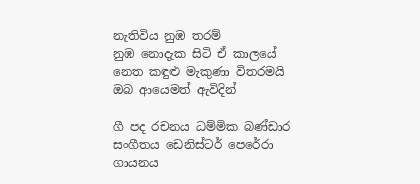නැතිවිය නුඹ තරම්
නුඹ නොදැක සිටි ඒ කාලයේ
නෙත කඳුළු මැකුණා විතරමයි
ඔබ ආයෙමත් ඇවිදින්

ගී පද රචනය ධම්මික බණ්ඩාර
සංගීතය ඩෙනිස්ටර් පෙරේරා
ගායනය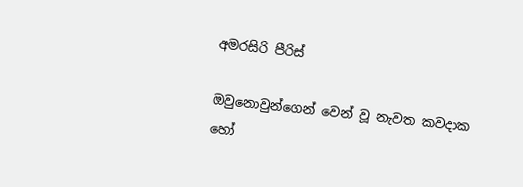අමරසිරි පීරිස්

ඔවුනොවුන්ගෙන් වෙන් වූ නැවත කවදාක හෝ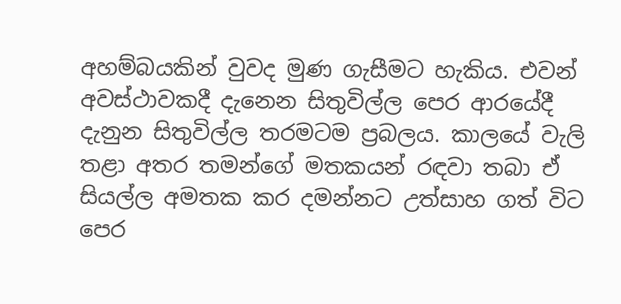අහම්බයකින් වුවද මුණ ගැසීමට හැකිය. එවන් අවස්ථාවකදී දැනෙන සිතුවිල්ල පෙර ආරයේදී දැනුන සිතුවිල්ල තරමටම ප්‍රබලය. කාලයේ වැලි තළා අතර තමන්ගේ මතකයන් රඳවා තබා ඒ සියල්ල අමතක කර දමන්නට උත්සාහ ගත් විට පෙර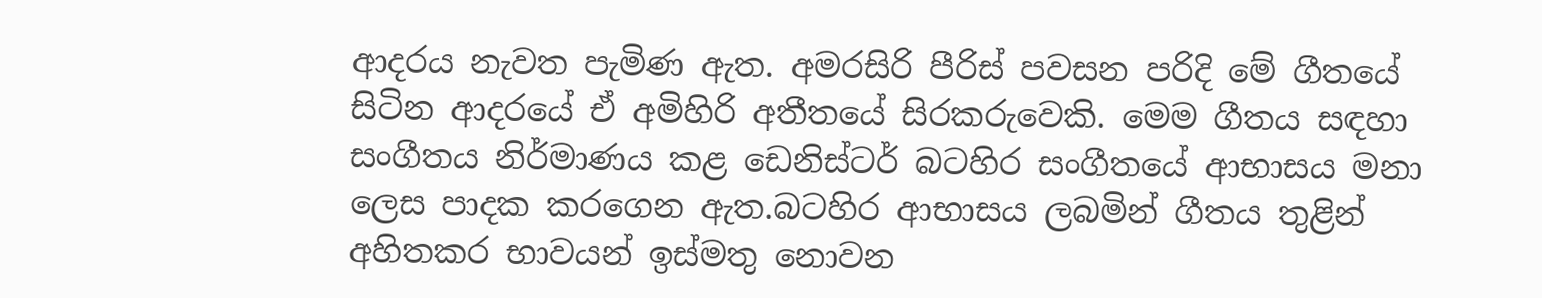ආදරය නැවත පැමිණ ඇත. අමරසිරි පීරිස් පවසන පරිදි මේ ගීතයේ සිටින ආදරයේ ඒ අමිහිරි අතීතයේ සිරකරුවෙකි. මෙම ගීතය සඳහා සංගීතය නිර්මාණය කළ ඩෙනිස්ටර් බටහිර සංගීතයේ ආභාසය මනා ලෙස පාදක කරගෙන ඇත.බටහිර ආභාසය ලබමින් ගීතය තුළින් අහිතකර භාවයන් ඉස්මතු නොවන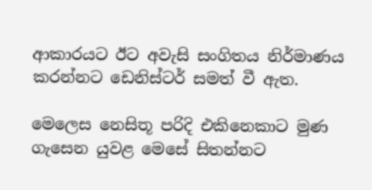ආකාරයට ඊට අවැසි සංගිතය නිර්මාණය කරන්නට ඩෙනිස්ටර් සමත් වී ඇත.

මෙලෙස නෙසිතූ පරිදි එකිනෙකාට මුණ ගැසෙන යුවළ මෙසේ සිතන්නට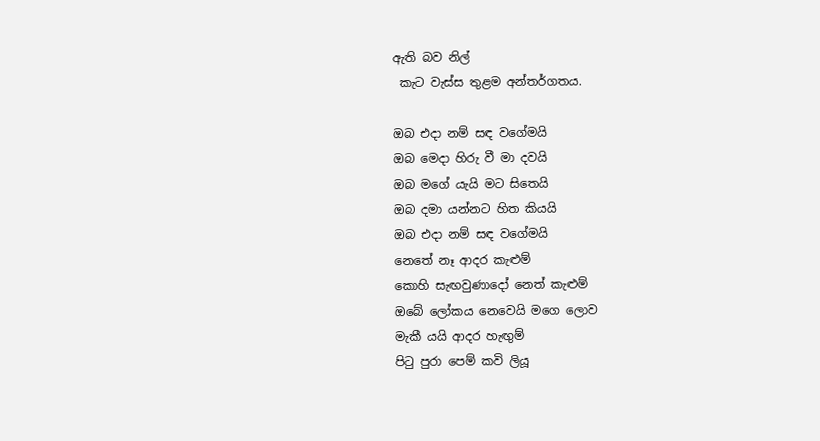ඇති බව නිල්
 කැට වැස්ස තුළම අන්තර්ගතය.

ඔබ එදා නම් සඳ වගේමයි
ඔබ මෙදා හිරු වී මා දවයි
ඔබ මගේ යැයි මට සිතෙයි
ඔබ දමා යන්නට හිත කියයි
ඔබ එදා නම් සඳ වගේමයි
නෙතේ නෑ ආදර කැළුම්
කොහි සැඟවුණාදෝ නෙත් කැළුම්
ඔබේ ලෝකය නෙවෙයි මගෙ ලොව
මැකී යයි ආදර හැඟුම්
පිටු පුරා පෙම් කවි ලියූ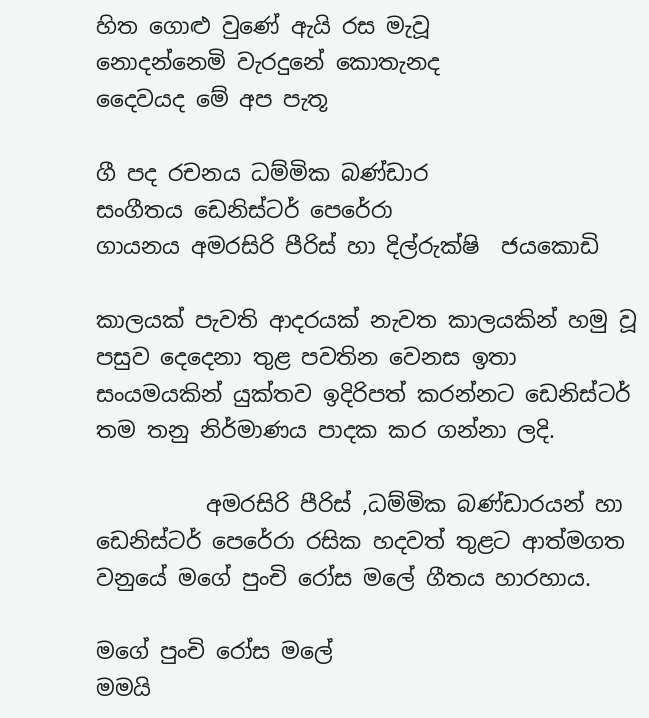හිත ගොළු වුණේ ඇයි රස මැවූ
නොදන්නෙමි වැරදුනේ කොතැනද
දෛවයද මේ අප පැතූ

ගී පද රචනය ධම්මික බණ්ඩාර
සංගීතය ඩෙනිස්ටර් පෙරේරා
ගායනය අමරසිරි පීරිස් හා දිල්රුක්ෂි  ජයකොඩි

කාලයක් පැවති ආදරයක් නැවත කාලයකින් හමු වූ පසුව දෙදෙනා තුළ පවතින වෙනස ඉතා සංයමයකින් යුක්තව ඉදිරිපත් කරන්නට ඩෙනිස්ටර් තම තනු නිර්මාණය පාදක කර ගන්නා ලදි.

          අමරසිරි පීරිස් ,ධම්මික බණ්ඩාරයන් හා ඩෙනිස්ටර් පෙරේරා රසික හදවත් තුළට ආත්මගත වනුයේ මගේ පුංචි රෝස මලේ ගීතය හාරහාය.

මගේ පුංචි රෝස මලේ
මමයි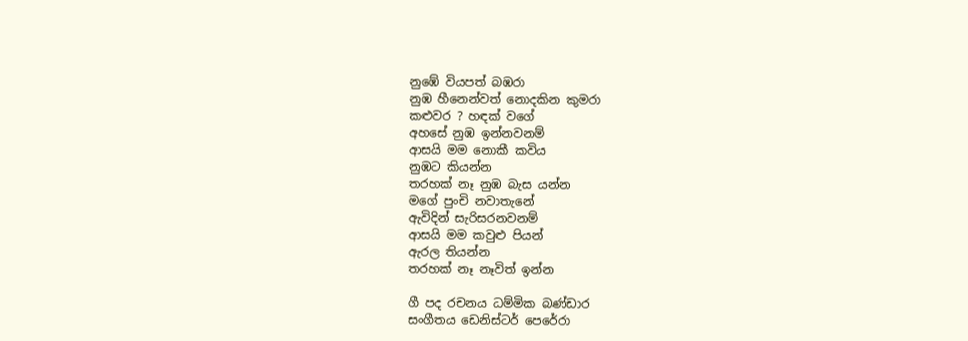නුඹේ වියපත් බඹරා
නුඹ හීනෙන්වත් නොදකින කුමරා
කළුවර ? හඳක් වගේ
අහසේ නුඹ ඉන්නවනම්
ආසයි මම නොකී කවිය
නුඹට කියන්න
තරහක් නෑ නුඹ බැස යන්න
මගේ පුංචි නවාතැනේ
ඇවිදින් සැරිසරනවනම්
ආසයි මම කවුළු පියන්
ඇරල තියන්න
තරහක් නෑ නෑවිත් ඉන්න

ගී පද රචනය ධම්මික බණ්ඩාර
සංගීතය ඩෙනිස්ටර් පෙරේරා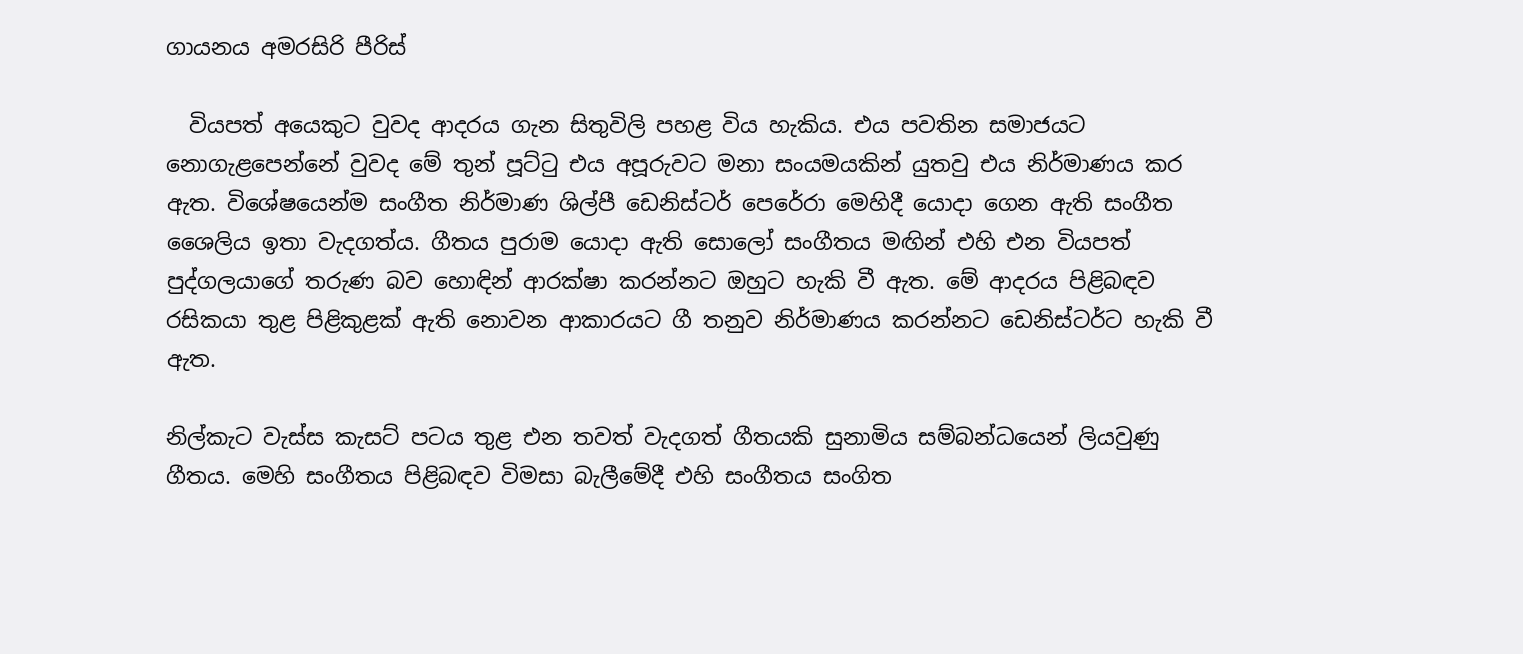ගායනය අමරසිරි පීරිස්

  වියපත් අයෙකුට වුවද ආදරය ගැන සිතුවිලි පහළ විය හැකිය. එය පවතින සමාජයට නොගැළපෙන්නේ වුවද මේ තුන් පූට්ටු එය අපූරුවට මනා සංයමයකින් යුතවු එය නිර්මාණය කර ඇත. විශේෂයෙන්ම සංගීත නිර්මාණ ශිල්පී ඩෙනිස්ටර් පෙරේරා මෙහිදී යොදා ගෙන ඇති සංගීත ශෛලිය ඉතා වැදගත්ය. ගීතය පුරාම යොදා ඇති සොලෝ සංගීතය මඟින් එහි එන වියපත් පුද්ගලයාගේ තරුණ බව හොඳින් ආරක්ෂා කරන්නට ඔහුට හැකි වී ඇත. මේ ආදරය පිළිබඳව රසිකයා තුළ පිළිකුළක් ඇති නොවන ආකාරයට ගී තනුව නිර්මාණය කරන්නට ඩෙනිස්ටර්ට හැකි වී ඇත.

නිල්කැට වැස්ස කැසට් පටය තුළ එන තවත් වැදගත් ගීතයකි සුනාමිය සම්බන්ධයෙන් ලියවුණු ගීතය. මෙහි සංගීතය පිළිබඳව විමසා බැලීමේදී එහි සංගීතය සංගිත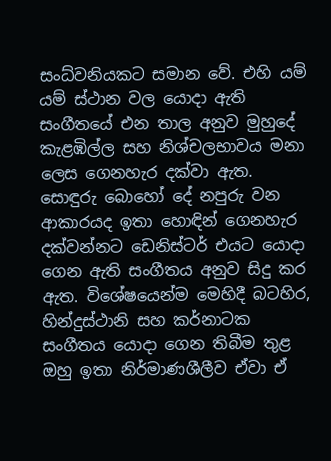සංධ්වනියකට සමාන වේ. එහි යම් යම් ස්ථාන වල යොදා ඇති සංගීතයේ එන තාල අනුව මුහුදේ කැළඹිල්ල සහ නිශ්චලභාවය මනා ලෙස ගෙනහැර දක්වා ඇත. සොඳුරු බොහෝ දේ නපුරු වන ආකාරයද ඉතා හොඳින් ගෙනහැර දක්වන්නට ඩෙනිස්ටර් එයට යොදා ගෙන ඇති සංගීතය අනුව සිදු කර ඇත. විශේෂයෙන්ම මෙහිදී බටහිර, හින්දුස්ථානි සහ කර්නාටක සංගීතය යොදා ගෙන තිබීම තුළ ඔහු ඉතා නිර්මාණශීලීව ඒවා ඒ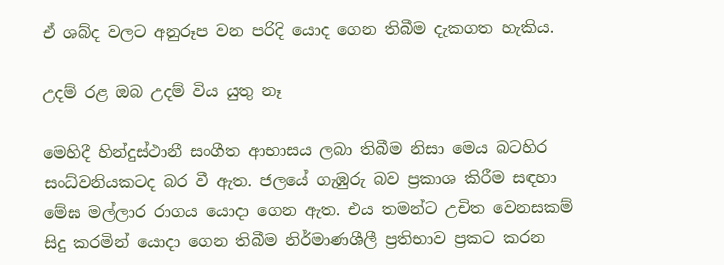ඒ ශබ්ද වලට අනුරූප වන පරිදි යොද ගෙන තිබීම දැකගත හැකිය.

උදම් රළ ඔබ උදම් විය යුතු නෑ

මෙහිදී හින්දුස්ථානී සංගීත ආභාසය ලබා තිබීම නිසා මෙය බටහිර සංධ්වනියකටද බර වී ඇත. ජලයේ ගැඹුරු බව ප්‍රකාශ කිරීම සඳහා මේඝ මල්ලාර රාගය යොදා ගෙන ඇත. එය තමන්ට උචිත වෙනසකම් සිදු කරමින් යොදා ගෙන තිබීම නිර්මාණශීලී ප්‍රතිභාව ප්‍රකට කරන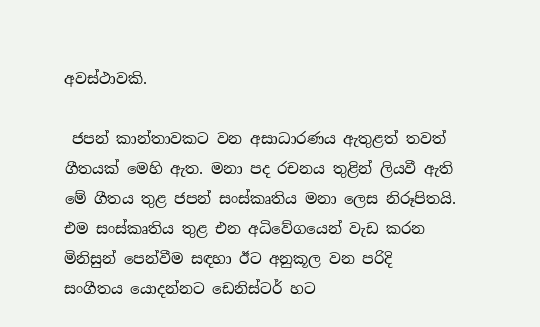අවස්ථාවකි.

 ජපන් කාන්තාවකට වන අසාධාරණය ඇතුළත් තවත් ගීතයක් මෙහි ඇත. මනා පද රචනය තුළින් ලියවී ඇති මේ ගීතය තුළ ජපන් සංස්කෘතිය මනා ලෙස නිරූපිතයි. එම සංස්කෘතිය තුළ එන අධිවේගයෙන් වැඩ කරන මිනිසුන් පෙන්වීම සඳහා ඊට අනුකූල වන පරිදි සංගීතය යොදන්නට ඩෙනිස්ටර් හට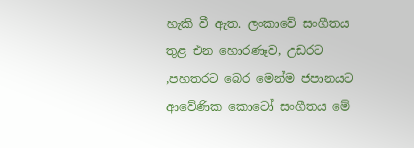හැකි වී ඇත. ලංකාවේ සංගීතය තුළ එන හොරණෑව, උඩරට ,පහතරට බෙර මෙන්ම ජපානයට ආවේණික කොටෝ සංගීතය මේ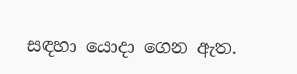සඳහා යොදා ගෙන ඇත.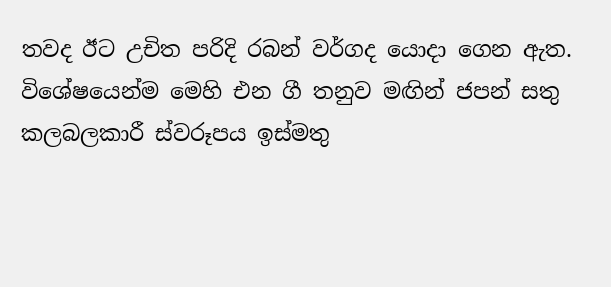තවද ඊට උචිත පරිදි රබන් වර්ගද යොදා ගෙන ඇත. විශේෂයෙන්ම මෙහි එන ගී තනුව මඟින් ජපන් සතු කලබලකාරී ස්වරූපය ඉස්මතු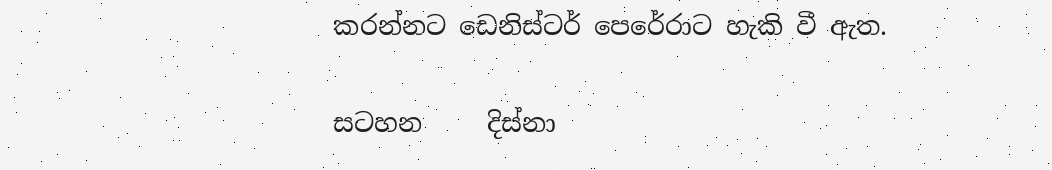කරන්නට ඩෙනිස්ටර් පෙරේරාට හැකි වී ඇත.

සටහන     දිස්නා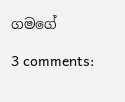ගමගේ

3 comments: